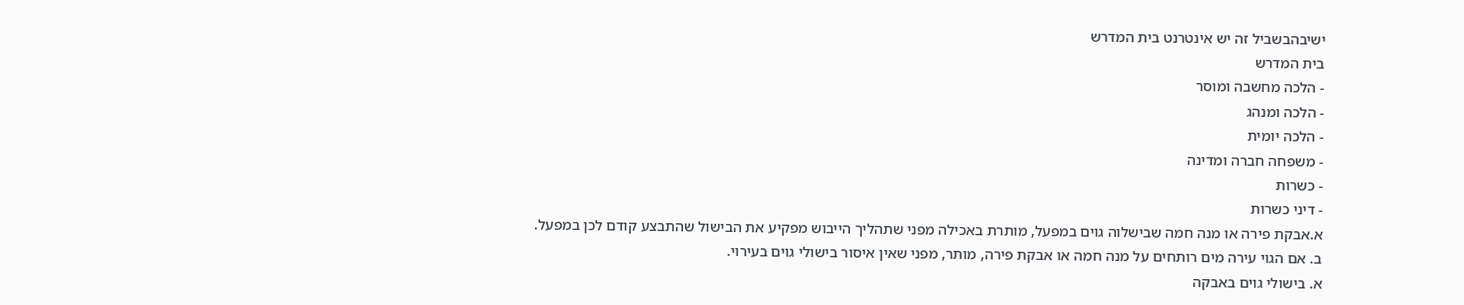ישיבהבשביל זה יש אינטרנט בית המדרש
בית המדרש
- הלכה מחשבה ומוסר
- הלכה ומנהג
- הלכה יומית
- משפחה חברה ומדינה
- כשרות
- דיני כשרות
א.אבקת פירה או מנה חמה שבישלוה גוים במפעל, מותרת באכילה מפני שתהליך הייבוש מפקיע את הבישול שהתבצע קודם לכן במפעל.
ב. אם הגוי עירה מים רותחים על מנה חמה או אבקת פירה, מותר, מפני שאין איסור בישולי גוים בעירוי.
א. בישולי גוים באבקה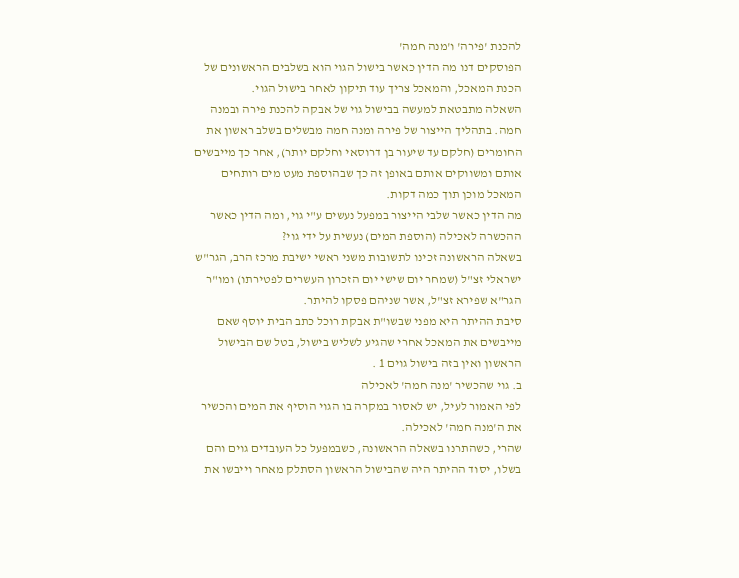להכנת 'פירה' ו'מנה חמה'
הפוסקים דנו מה הדין כאשר בישול הגוי הוא בשלבים הראשונים של הכנת המאכל, והמאכל צריך עוד תיקון לאחר בישול הגוי.
השאלה מתבטאת למעשה בבישול גוי של אבקה להכנת פירה ובמנה חמה. בתהליך הייצור של פירה ומנה חמה מבשלים בשלב ראשון את החומרים (חלקם עד שיעור בן דרוסאי וחלקם יותר), אחר כך מייבשים אותם ומשווקים אותם באופן זה כך שבהוספת מעט מים רותחים המאכל מוכן תוך כמה דקות.
מה הדין כאשר שלבי הייצור במפעל נעשים ע"י גוי, ומה הדין כאשר ההכשרה לאכילה (הוספת המים) נעשית על ידי גוי?
בשאלה הראשונה זכינו לתשובות משני ראשי ישיבת מרכז הרב, הגר"ש ישראלי זצ"ל (שמחר יום שישי יום הזכרון העשרים לפטירתו) ומו"ר הגר"א שפירא זצ"ל, אשר שניהם פסקו להיתר.
סיבת ההיתר היא מפני שבשו"ת אבקת רוכל כתב הבית יוסף שאם מייבשים את המאכל אחרי שהגיע לשליש בישול, בטל שם הבישול הראשון ואין בזה בישול גוים 1 .
ב. גוי שהכשיר 'מנה חמה' לאכילה
לפי האמור לעיל, יש לאסור במקרה בו הגוי הוסיף את המים והכשיר את ה'מנה חמה' לאכילה.
שהרי, כשהתרנו בשאלה הראשונה, כשבמפעל כל העובדים גוים והם בשלו, יסוד ההיתר היה שהבישול הראשון הסתלק מאחר וייבשו את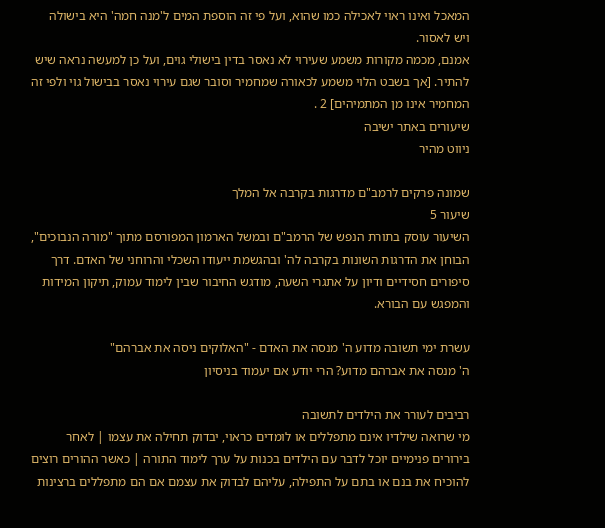המאכל ואינו ראוי לאכילה כמו שהוא, ועל פי זה הוספת המים ל'מנה חמה' היא בישולה ויש לאסור.
אמנם, מכמה מקורות משמע שעירוי לא נאסר בדין בישולי גוים, ועל כן למעשה נראה שיש להתיר. [אך בשבט הלוי משמע לכאורה שמחמיר וסובר שגם עירוי נאסר בבישול גוי ולפי זה המחמיר אינו מן המתמיהים] 2 .
שיעורים באתר ישיבה
ניווט מהיר

שמונה פרקים לרמב"ם מדרגות בקרבה אל המלך
שיעור 5
השיעור עוסק בתורת הנפש של הרמב"ם ובמשל הארמון המפורסם מתוך "מורה הנבוכים", הבוחן את הדרגות השונות בקרבה לה' ובהגשמת ייעודו השכלי והרוחני של האדם. דרך סיפורים חסידיים ודיון על אתגרי השעה, מודגש החיבור שבין לימוד עמוק, תיקון המידות והמפגש עם הבורא.

עשרת ימי תשובה מדוע ה' מנסה את האדם - "האלוקים ניסה את אברהם"
ה' מנסה את אברהם מדוע? הרי יודע אם יעמוד בניסיון

רביבים לעורר את הילדים לתשובה
מי שרואה שילדיו אינם מתפללים או לומדים כראוי, יבדוק תחילה את עצמו | לאחר בירורים פנימיים יוכל לדבר עם הילדים בכנות על ערך לימוד התורה | כאשר ההורים רוצים להוכיח את בנם או בתם על התפילה, עליהם לבדוק את עצמם אם הם מתפללים ברצינות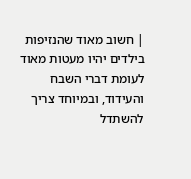| חשוב מאוד שהנזיפות בילדים יהיו מעטות מאוד לעומת דברי השבח והעידוד, ובמיוחד צריך להשתדל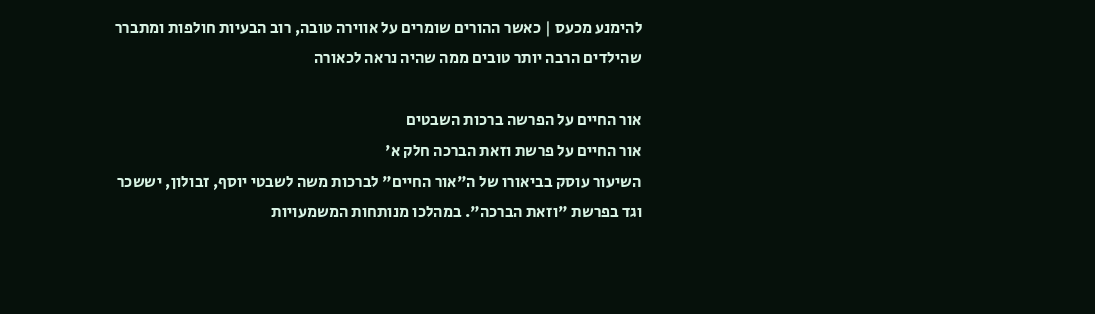להימנע מכעס | כאשר ההורים שומרים על אווירה טובה, רוב הבעיות חולפות ומתברר שהילדים הרבה יותר טובים ממה שהיה נראה לכאורה

אור החיים על הפרשה ברכות השבטים
אור החיים על פרשת וזאת הברכה חלק א'
השיעור עוסק בביאורו של ה"אור החיים" לברכות משה לשבטי יוסף, זבולון, יששכר וגד בפרשת "וזאת הברכה". במהלכו מנותחות המשמעויות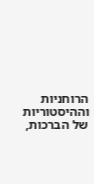הרוחניות וההיסטוריות של הברכות,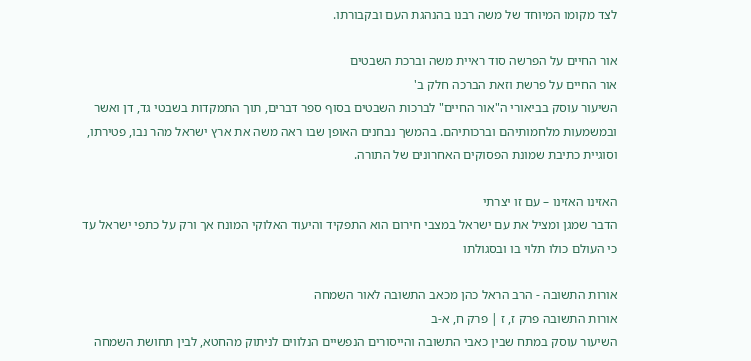לצד מקומו המיוחד של משה רבנו בהנהגת העם ובקבורתו.

אור החיים על הפרשה סוד ראיית משה וברכת השבטים
אור החיים על פרשת וזאת הברכה חלק ב'
השיעור עוסק בביאורי ה"אור החיים" לברכות השבטים בסוף ספר דברים, תוך התמקדות בשבטי גד, דן ואשר ובמשמעות מלחמותיהם וברכותיהם. בהמשך נבחנים האופן שבו ראה משה את ארץ ישראל מהר נבו, פטירתו, וסוגיית כתיבת שמונת הפסוקים האחרונים של התורה.

האזינו האזינו – עם זו יצרתי
הדבר שמגן ומציל את עם ישראל במצבי חירום הוא התפקיד והיעוד האלוקי המונח אך ורק על כתפי ישראל עד כי העולם כולו תלוי בו ובסגולתו

אורות התשובה - הרב הראל כהן מכאב התשובה לאור השמחה
אורות התשובה פרק ז, ז | פרק ח, א-ב
השיעור עוסק במתח שבין כאבי התשובה והייסורים הנפשיים הנלווים לניתוק מהחטא, לבין תחושת השמחה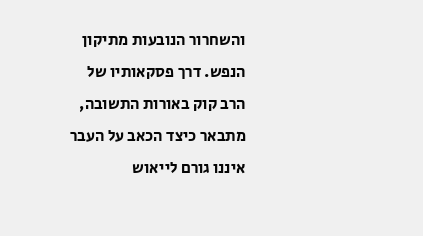והשחרור הנובעות מתיקון הנפש. דרך פסקאותיו של הרב קוק באורות התשובה, מתבאר כיצד הכאב על העבר איננו גורם לייאוש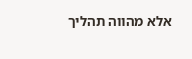אלא מהווה תהליך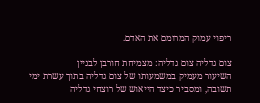ריפוי עמוק המרומם את האדם.

צום גדליה צום גדליה: מצמיחת חורבן לבניין
השיעור מעמיק במשמעותו של צום גדליה בתוך עשרת ימי תשובה, ומסביר כיצד הייאוש של רוצחי גדליה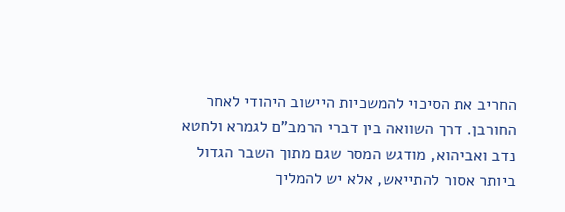החריב את הסיכוי להמשכיות היישוב היהודי לאחר החורבן. דרך השוואה בין דברי הרמב"ם לגמרא ולחטא נדב ואביהוא, מודגש המסר שגם מתוך השבר הגדול ביותר אסור להתייאש, אלא יש להמליך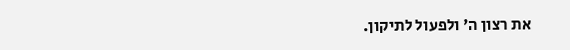את רצון ה' ולפעול לתיקון.